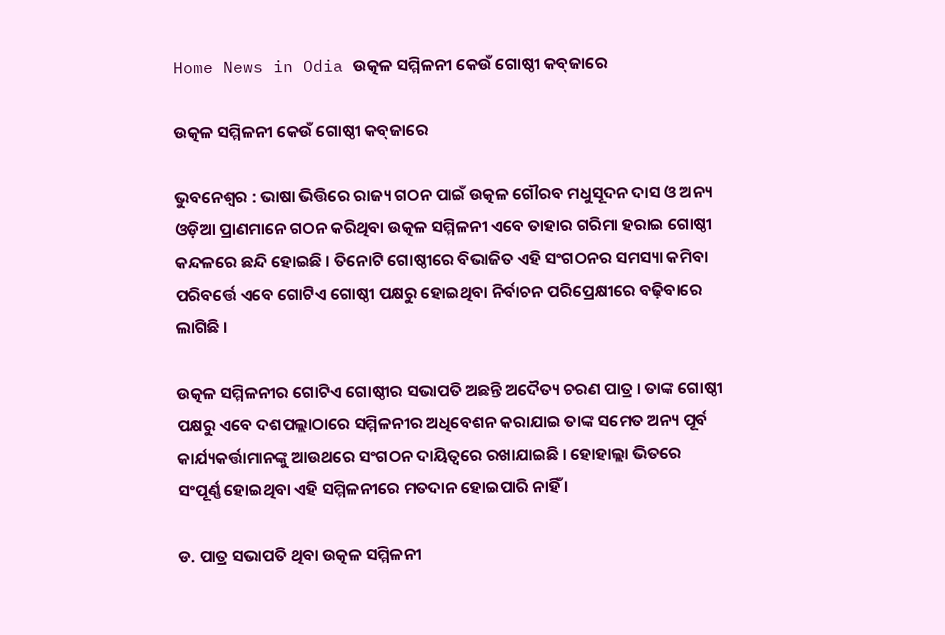Home News in Odia ଉତ୍କଳ ସମ୍ମିଳନୀ କେଉଁ ଗୋଷ୍ଠୀ କବ୍‍ଜାରେ

ଉତ୍କଳ ସମ୍ମିଳନୀ କେଉଁ ଗୋଷ୍ଠୀ କବ୍‍ଜାରେ

ଭୁବନେଶ୍ୱର : ଭାଷା ଭିତ୍ତିରେ ରାଜ୍ୟ ଗଠନ ପାଇଁ ଉତ୍କଳ ଗୌରବ ମଧୁସୂଦନ ଦାସ ଓ ଅନ୍ୟ ଓଡ଼ିଆ ପ୍ରାଣମାନେ ଗଠନ କରିଥିବା ଉତ୍କଳ ସମ୍ମିଳନୀ ଏବେ ତାହାର ଗରିମା ହରାଇ ଗୋଷ୍ଠୀ କନ୍ଦଳରେ ଛନ୍ଦି ହୋଇଛି । ତିନୋଟି ଗୋଷ୍ଠୀରେ ବିଭାଜିତ ଏହି ସଂଗଠନର ସମସ୍ୟା କମିବା ପରିବର୍ତ୍ତେ ଏବେ ଗୋଟିଏ ଗୋଷ୍ଠୀ ପକ୍ଷରୁ ହୋଇଥିବା ନିର୍ବାଚନ ପରିପ୍ରେକ୍ଷୀରେ ବଢ଼ିବାରେ ଲାଗିଛି ।

ଉତ୍କଳ ସମ୍ମିଳନୀର ଗୋଟିଏ ଗୋଷ୍ଠୀର ସଭାପତି ଅଛନ୍ତି ଅଦୈତ୍ୟ ଚରଣ ପାତ୍ର । ତାଙ୍କ ଗୋଷ୍ଠୀ ପକ୍ଷରୁ ଏବେ ଦଶପଲ୍ଲାଠାରେ ସମ୍ମିଳନୀର ଅଧିବେଶନ କରାଯାଇ ତାଙ୍କ ସମେତ ଅନ୍ୟ ପୂର୍ବ କାର୍ଯ୍ୟକର୍ତ୍ତାମାନଙ୍କୁ ଆଉଥରେ ସଂଗଠନ ଦାୟିତ୍ୱରେ ରଖାଯାଇଛି । ହୋହାଲ୍ଲା ଭିତରେ ସଂପୂର୍ଣ୍ଣ ହୋଇଥିବା ଏହି ସମ୍ମିଳନୀରେ ମତଦାନ ହୋଇପାରି ନାହିଁ ।

ଡ. ପାତ୍ର ସଭାପତି ଥିବା ଉତ୍କଳ ସମ୍ମିଳନୀ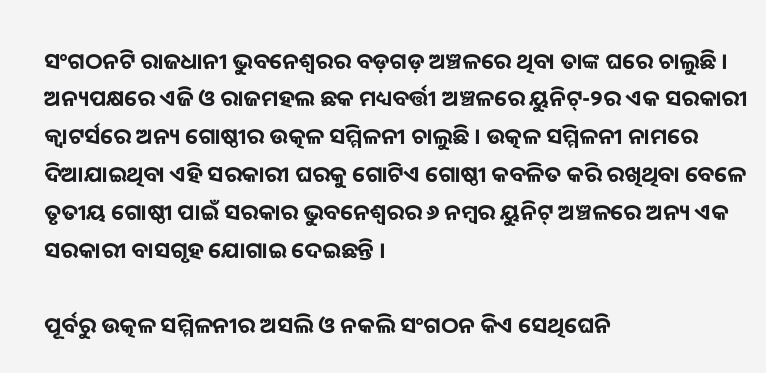ସଂଗଠନଟି ରାଜଧାନୀ ଭୁବନେଶ୍ୱରର ବଡ଼ଗଡ଼ ଅଞ୍ଚଳରେ ଥିବା ତାଙ୍କ ଘରେ ଚାଲୁଛି । ଅନ୍ୟପକ୍ଷରେ ଏଜି ଓ ରାଜମହଲ ଛକ ମଧ୍ୟବର୍ତ୍ତୀ ଅଞ୍ଚଳରେ ୟୁନିଟ୍‍-୨ର ଏକ ସରକାରୀ କ୍ୱାଟର୍ସରେ ଅନ୍ୟ ଗୋଷ୍ଠୀର ଉତ୍କଳ ସମ୍ମିଳନୀ ଚାଲୁଛି । ଉତ୍କଳ ସମ୍ମିଳନୀ ନାମରେ ଦିଆଯାଇଥିବା ଏହି ସରକାରୀ ଘରକୁ ଗୋଟିଏ ଗୋଷ୍ଠୀ କବଳିତ କରି ରଖିଥିବା ବେଳେ ତୃତୀୟ ଗୋଷ୍ଠୀ ପାଇଁ ସରକାର ଭୁବନେଶ୍ୱରର ୬ ନମ୍ବର ୟୁନିଟ୍‍ ଅଞ୍ଚଳରେ ଅନ୍ୟ ଏକ ସରକାରୀ ବାସଗୃହ ଯୋଗାଇ ଦେଇଛନ୍ତି ।

ପୂର୍ବରୁ ଉତ୍କଳ ସମ୍ମିଳନୀର ଅସଲି ଓ ନକଲି ସଂଗଠନ କିଏ ସେଥିଘେନି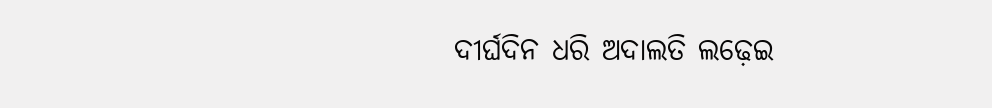ଦୀର୍ଘଦିନ ଧରି ଅଦାଲତି ଲଢ଼େଇ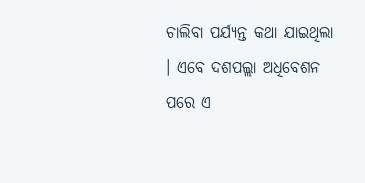ଚାଲିବା ପର୍ଯ୍ୟନ୍ତ କଥା ଯାଇଥିଲା । ଏବେ ଦଶପଲ୍ଲା ଅଧିବେଶନ ପରେ ଏ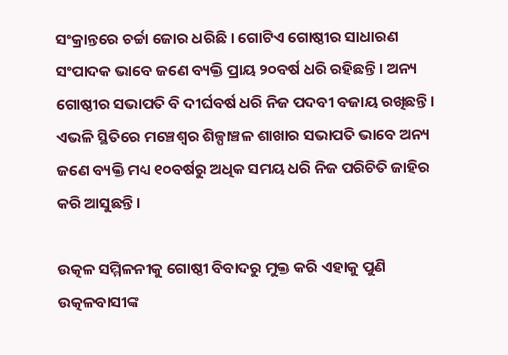ସଂକ୍ରାନ୍ତରେ ଚର୍ଚ୍ଚା ଜୋର ଧରିଛି । ଗୋଟିଏ ଗୋଷ୍ଠୀର ସାଧାରଣ ସଂପାଦକ ଭାବେ ଜଣେ ବ୍ୟକ୍ତି ପ୍ରାୟ ୨୦ବର୍ଷ ଧରି ରହିଛନ୍ତି । ଅନ୍ୟ ଗୋଷ୍ଠୀର ସଭାପତି ବି ଦୀର୍ଘବର୍ଷ ଧରି ନିଜ ପଦବୀ ବଜାୟ ରଖିଛନ୍ତି । ଏଭଳି ସ୍ଥିତିରେ ମଞ୍ଚେଶ୍ୱର ଶିଳ୍ପାଞ୍ଚଳ ଶାଖାର ସଭାପତି ଭାବେ ଅନ୍ୟ ଜଣେ ବ୍ୟକ୍ତି ମଧ୍ୟ ୧୦ବର୍ଷରୁ ଅଧିକ ସମୟ ଧରି ନିଜ ପରିଚିତି ଜାହିର କରି ଆସୁଛନ୍ତି ।

ଉତ୍କଳ ସମ୍ମିଳନୀକୁ ଗୋଷ୍ଠୀ ବିବାଦରୁ ମୁକ୍ତ କରି ଏହାକୁ ପୁଣି ଉତ୍କଳବାସୀଙ୍କ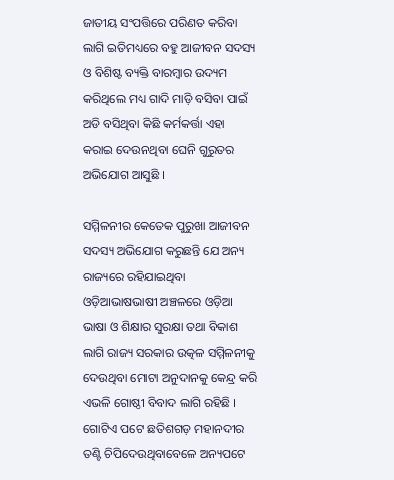ଜାତୀୟ ସଂପତ୍ତିରେ ପରିଣତ କରିବା ଲାଗି ଇତିମଧ୍ୟରେ ବହୁ ଆଜୀବନ ସଦସ୍ୟ ଓ ବିଶିଷ୍ଟ ବ୍ୟକ୍ତି ବାରମ୍ବାର ଉଦ୍ୟମ କରିଥିଲେ ମଧ୍ୟ ଗାଦି ମାଡ଼ି ବସିବା ପାଇଁ ଅଡି ବସିଥିବା କିଛି କର୍ମକର୍ତ୍ତା ଏହା କରାଇ ଦେଉନଥିବା ଘେନି ଗୁରୁତର ଅଭିଯୋଗ ଆସୁଛି ।

ସମ୍ମିଳନୀର କେତେକ ପୁରୁଖା ଆଜୀବନ ସଦସ୍ୟ ଅଭିଯୋଗ କରୁଛନ୍ତି ଯେ ଅନ୍ୟ ରାଜ୍ୟରେ ରହିଯାଇଥିବା ଓଡ଼ିଆଭାଷଭାଷୀ ଅଞ୍ଚଳରେ ଓଡ଼ିଆ ଭାଷା ଓ ଶିକ୍ଷାର ସୁରକ୍ଷା ତଥା ବିକାଶ ଲାଗି ରାଜ୍ୟ ସରକାର ଉତ୍କଳ ସମ୍ମିଳନୀକୁ ଦେଉଥିବା ମୋଟା ଅନୁଦାନକୁ କେନ୍ଦ୍ର କରି ଏଭଳି ଗୋଷ୍ଠୀ ବିବାଦ ଲାଗି ରହିଛି । ଗୋଟିଏ ପଟେ ଛତିଶଗଡ଼ ମହାନଦୀର ତଣ୍ଟି ଚିପିଦେଉଥିବାବେଳେ ଅନ୍ୟପଟେ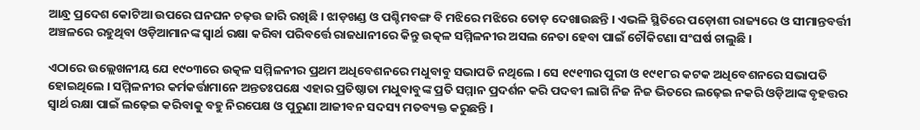ଆନ୍ଧ୍ର ପ୍ରଦେଶ କୋଟିଆ ଉପରେ ଘନଘନ ଚଢ଼ଉ ଜାରି ରଖିଛି । ଝାଡ଼ଖଣ୍ଡ ଓ ପଶ୍ଚିମବଙ୍ଗ ବି ମଝିରେ ମଝିରେ ତୋଡ଼ ଦେଖାଉଛନ୍ତି । ଏଭଳି ସ୍ଥିତିରେ ପଡ଼ୋଶୀ ରାଜ୍ୟରେ ଓ ସୀମାନ୍ତବର୍ତ୍ତୀ ଅଞ୍ଚଳରେ ରହୁଥିବା ଓଡ଼ିଆମାନଙ୍କ ସ୍ୱାର୍ଥ ରକ୍ଷା କରିବା ପରିବର୍ତ୍ତେ ରାଜଧାନୀରେ କିନ୍ତୁ ଉତ୍କଳ ସମ୍ମିଳନୀର ଅସଲ ନେତା ହେବା ପାଇଁ ଚୌକିଟଣା ସଂଘର୍ଷ ଚାଲୁଛି ।

ଏଠାରେ ଉଲ୍ଲେଖନୀୟ ଯେ ୧୯୦୩ରେ ଉତ୍କଳ ସମ୍ମିଳନୀର ପ୍ରଥମ ଅଧିବେଶନରେ ମଧୁବାବୁ ସଭାପତି ନଥିଲେ । ସେ ୧୯୧୩ର ପୁରୀ ଓ ୧୯୧୮ର କଟକ ଅଧିବେଶନରେ ସଭାପତି ହୋଇଥିଲେ । ସମ୍ମିଳନୀର କର୍ମକର୍ତ୍ତାମାନେ ଅନ୍ତତଃପକ୍ଷେ ଏହାର ପ୍ରତିଷ୍ଠାତା ମଧୁବାବୁଙ୍କ ପ୍ରତି ସମ୍ମାନ ପ୍ରଦର୍ଶନ କରି ପଦବୀ ଲାଗି ନିଜ ନିଜ ଭିତରେ ଲଢ଼େଇ ନକରି ଓଡ଼ିଆଙ୍କ ବୃହତ୍ତର ସ୍ୱାର୍ଥ ରକ୍ଷା ପାଇଁ ଲଢ଼େଇ କରିବାକୁ ବହୁ ନିରପେକ୍ଷ ଓ ପୁରୁଣା ଆଜୀବନ ସଦସ୍ୟ ମତବ୍ୟକ୍ତ କରୁଛନ୍ତି ।